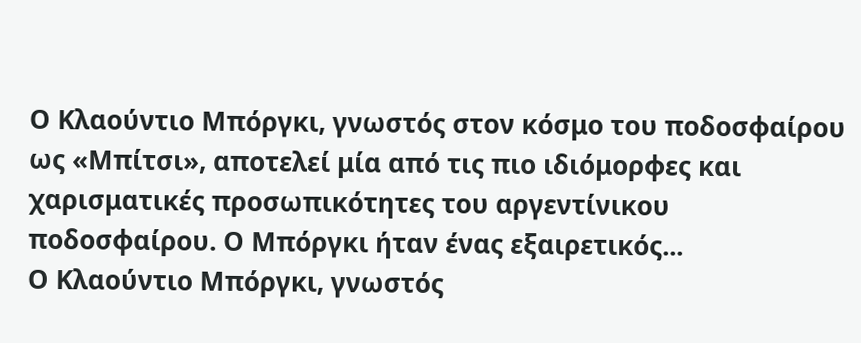Ο Κλαούντιο Μπόργκι, γνωστός στον κόσμο του ποδοσφαίρου ως «Μπίτσι», αποτελεί μία από τις πιο ιδιόμορφες και χαρισματικές προσωπικότητες του αργεντίνικου ποδοσφαίρου. Ο Μπόργκι ήταν ένας εξαιρετικός...
Ο Κλαούντιο Μπόργκι, γνωστός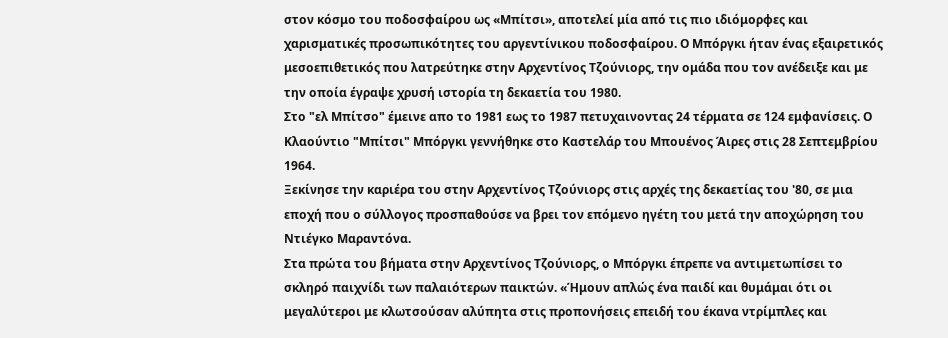στον κόσμο του ποδοσφαίρου ως «Μπίτσι», αποτελεί μία από τις πιο ιδιόμορφες και χαρισματικές προσωπικότητες του αργεντίνικου ποδοσφαίρου. Ο Μπόργκι ήταν ένας εξαιρετικός μεσοεπιθετικός που λατρεύτηκε στην Αρχεντίνος Τζούνιορς, την ομάδα που τον ανέδειξε και με την οποία έγραψε χρυσή ιστορία τη δεκαετία του 1980.
Στο "ελ Μπίτσο" έμεινε απο το 1981 εως το 1987 πετυχαινοντας 24 τέρματα σε 124 εμφανίσεις. Ο Κλαούντιο "Μπίτσι" Μπόργκι γεννήθηκε στο Καστελάρ του Μπουένος Άιρες στις 28 Σεπτεμβρίου 1964.
Ξεκίνησε την καριέρα του στην Αρχεντίνος Τζούνιορς στις αρχές της δεκαετίας του '80, σε μια εποχή που ο σύλλογος προσπαθούσε να βρει τον επόμενο ηγέτη του μετά την αποχώρηση του Ντιέγκο Μαραντόνα.
Στα πρώτα του βήματα στην Αρχεντίνος Τζούνιορς, ο Μπόργκι έπρεπε να αντιμετωπίσει το σκληρό παιχνίδι των παλαιότερων παικτών. «Ήμουν απλώς ένα παιδί και θυμάμαι ότι οι μεγαλύτεροι με κλωτσούσαν αλύπητα στις προπονήσεις επειδή του έκανα ντρίμπλες και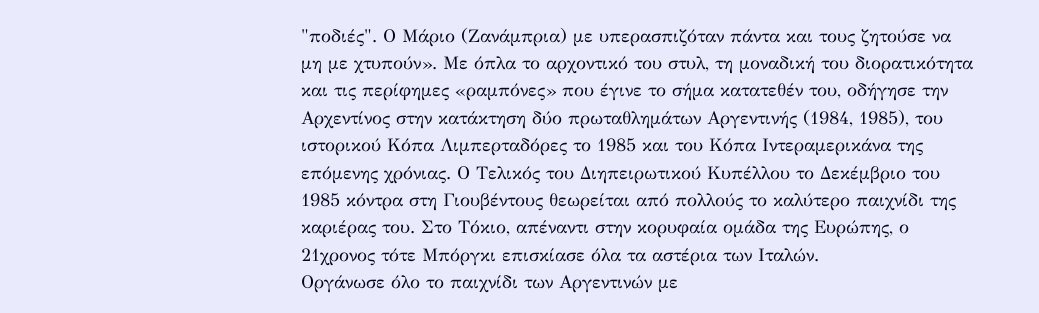"ποδιές". Ο Μάριο (Ζανάμπρια) με υπερασπιζόταν πάντα και τους ζητούσε να μη με χτυπούν». Με όπλα το αρχοντικό του στυλ, τη μοναδική του διορατικότητα και τις περίφημες «ραμπόνες» που έγινε το σήμα κατατεθέν του, οδήγησε την Αρχεντίνος στην κατάκτηση δύο πρωταθλημάτων Αργεντινής (1984, 1985), του ιστορικού Κόπα Λιμπερταδόρες το 1985 και του Κόπα Ιντεραμερικάνα της επόμενης χρόνιας. Ο Τελικός του Διηπειρωτικού Κυπέλλου το Δεκέμβριο του 1985 κόντρα στη Γιουβέντους θεωρείται από πολλούς το καλύτερο παιχνίδι της καριέρας του. Στο Τόκιο, απέναντι στην κορυφαία ομάδα της Ευρώπης, ο 21χρονος τότε Μπόργκι επισκίασε όλα τα αστέρια των Ιταλών.
Οργάνωσε όλο το παιχνίδι των Αργεντινών με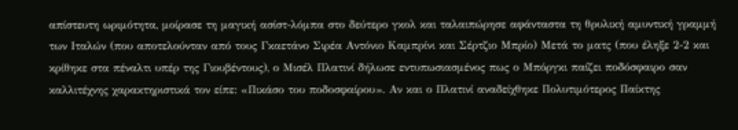απίστευτη ωριμότητα, μοίρασε τη μαγική ασίστ-λόμπα στο δεύτερο γκολ και ταλαιπώρησε αφάνταστα τη θρυλική αμυντική γραμμή των Ιταλών (που αποτελούνταν από τους Γκαετάνο Σιρέα Αντόνιο Καμπρίνι και Σέρτζιο Μπρίο) Μετά το ματς (που έληξε 2-2 και κρίθηκε στα πέναλτι υπέρ της Γιουβέντους), ο Μισέλ Πλατινί δήλωσε εντυπωσιασμένος πως ο Μπόργκι παίζει ποδόσφαιρο σαν καλλιτέχνης χαρακτηριστικά τον είπε: «Πικάσο του ποδοσφαίρου». Αν και ο Πλατινί αναδείχθηκε Πολυτιμότερος Παίκτης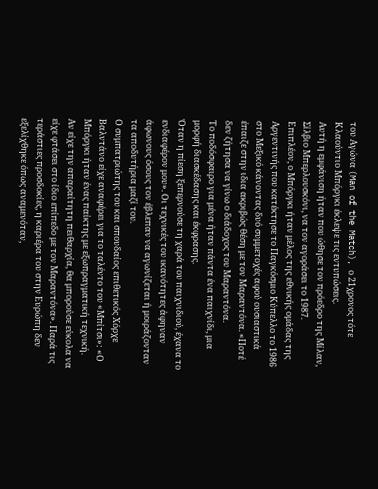του Αγώνα (Man of the Match), ο 21χρονος τότε Κλαούντιο Μπόργκι έκλεψε τις εντυπώσεις.
Αυτή η εμφάνιση ήταν που ώθησε τον πρόεδρο της Μίλαν, Σίλβιο Μπερλουσκόνι, να τον αγοράσει το 1987.
Επιπλέον, ο Μπόργκι ήταν μέλος της εθνικής ομάδας της Αργεντινής που κατέκτησε το Παγκόσμιο Κύπελλο το 1986 στο Μεξικό κάνοντας δυό συμμετοχές αφού ουσιαστικά έπαιζε στην ιδια ακριβώς θέση με τον Μαραντόνα. «Ποτέ δεν ζήτησα να γίνω ο διάδοχος του Μαραντόνα.
Το ποδόσφαιρο για μένα ήταν πάντα ένα παιχνίδι, μια μορφή διασκέδασης και έκφρασης.
Όταν η πίεση ξεπερνούσε τη χαρά του παιχνιδιού, έχανα το ενδιαφέρον μου». Οι τεχνικές του ικανότητες άφηναν άφωνους όσους τον έβλεπαν να αγωνίζεται ή μοιράζονταν τα αποδυτήρια μαζί του.
Ο συμπατριώτης του και σπουδαίος επιθετικός Χόρχε Βαλντάνο είχε αναφέρει για το ταλέντο του «Μπίτσι»: «Ο Μπόργκι ήταν ένας παίκτης με εξωπραγματική τεχνική.
Αν είχε την απαραίτητη πειθαρχία, θα μπορούσε εύκολα να είχε φτάσει στο ίδιο επίπεδο με τον Μαραντόνα». Παρά τις τεράστιες προσδοκίες, η καριέρα του στην Ευρώπη δεν εξελίχθηκε όπως αναμενόταν,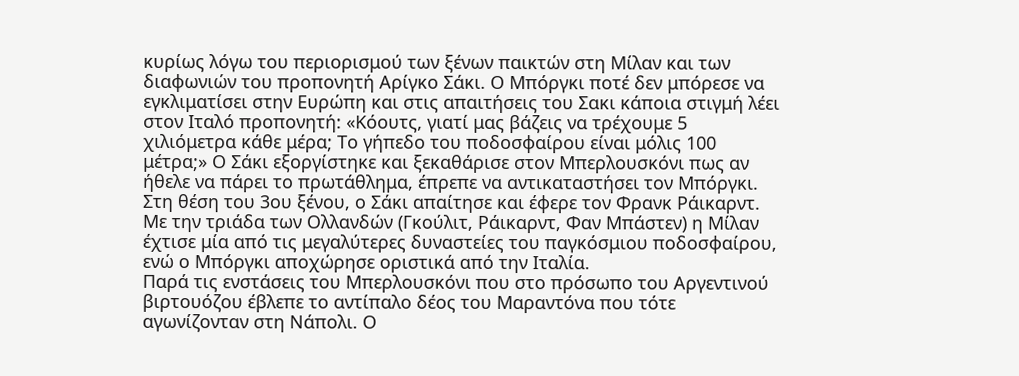κυρίως λόγω του περιορισμού των ξένων παικτών στη Μίλαν και των διαφωνιών του προπονητή Αρίγκο Σάκι. Ο Μπόργκι ποτέ δεν μπόρεσε να εγκλιματίσει στην Ευρώπη και στις απαιτήσεις του Σακι κάποια στιγμή λέει στον Ιταλό προπονητή: «Κόουτς, γιατί μας βάζεις να τρέχουμε 5 χιλιόμετρα κάθε μέρα; Το γήπεδο του ποδοσφαίρου είναι μόλις 100 μέτρα;» Ο Σάκι εξοργίστηκε και ξεκαθάρισε στον Μπερλουσκόνι πως αν ήθελε να πάρει το πρωτάθλημα, έπρεπε να αντικαταστήσει τον Μπόργκι.
Στη θέση του 3ου ξένου, ο Σάκι απαίτησε και έφερε τον Φρανκ Ράικαρντ.
Με την τριάδα των Ολλανδών (Γκούλιτ, Ράικαρντ, Φαν Μπάστεν) η Μίλαν έχτισε μία από τις μεγαλύτερες δυναστείες του παγκόσμιου ποδοσφαίρου, ενώ ο Μπόργκι αποχώρησε οριστικά από την Ιταλία.
Παρά τις ενστάσεις του Μπερλουσκόνι που στο πρόσωπο του Αργεντινού βιρτουόζου έβλεπε το αντίπαλο δέος του Μαραντόνα που τότε αγωνίζονταν στη Νάπολι. Ο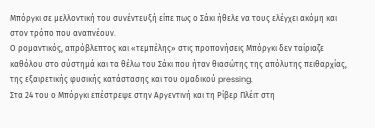Μπόργκι σε μελλοντική του συνέντευξή είπε πως ο Σάκι ήθελε να τους ελέγχει ακόμη και στον τρόπο που αναπνέουν.
Ο ρομαντικός, απρόβλεπτος και «τεμπέλης» στις προπονήσεις Μπόργκι δεν ταίριαζε καθόλου στο σύστημά και τα θέλω του Σάκι που ήταν θιασώτης της απόλυτης πειθαρχίας, της εξαιρετικής φυσικής κατάστασης και του ομαδικού pressing.
Στα 24 του ο Μπόργκι επέστρεψε στην Αργεντινή και τη Ρίβερ Πλέιτ στη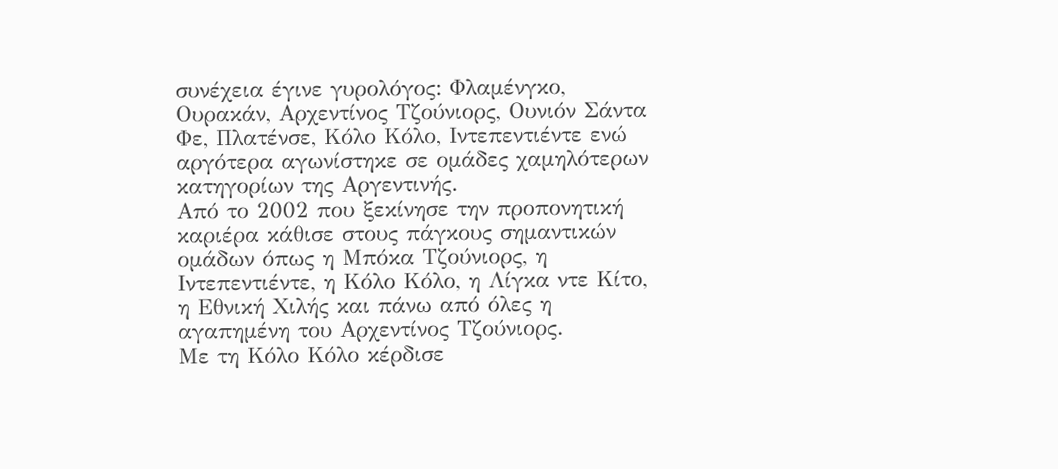συνέχεια έγινε γυρολόγος: Φλαμένγκο, Ουρακάν, Αρχεντίνος Τζούνιορς, Ουνιόν Σάντα Φε, Πλατένσε, Κόλο Κόλο, Ιντεπεντιέντε ενώ αργότερα αγωνίστηκε σε ομάδες χαμηλότερων κατηγορίων της Αργεντινής.
Από το 2002 που ξεκίνησε την προπονητική καριέρα κάθισε στους πάγκους σημαντικών ομάδων όπως η Μπόκα Τζούνιορς, η Ιντεπεντιέντε, η Κόλο Κόλο, η Λίγκα ντε Κίτο, η Εθνική Χιλής και πάνω από όλες η αγαπημένη του Αρχεντίνος Τζούνιορς.
Με τη Κόλο Κόλο κέρδισε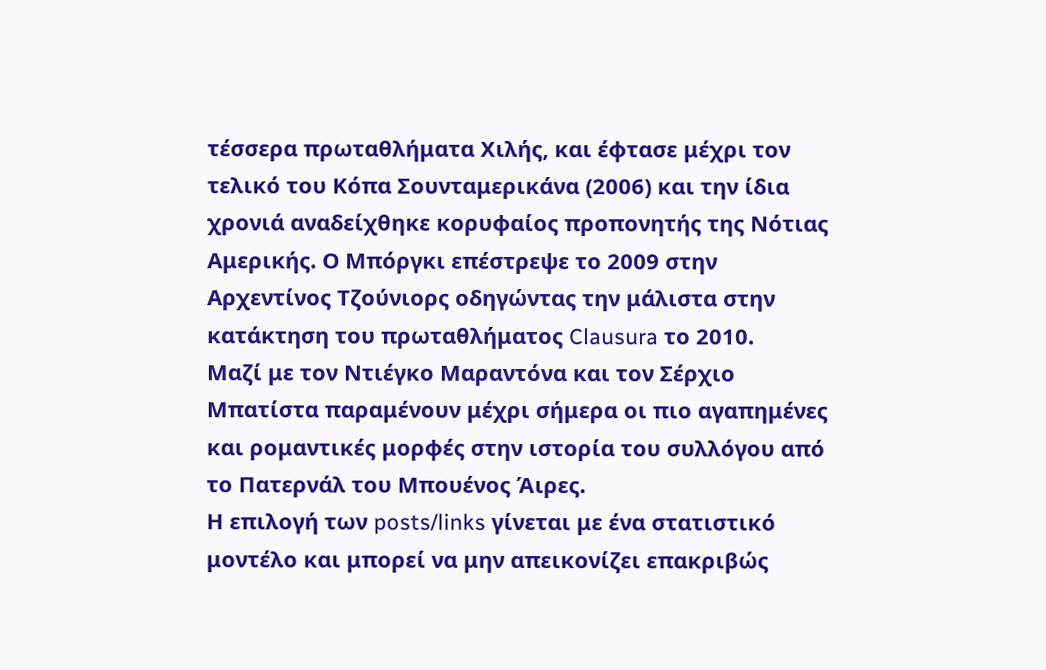τέσσερα πρωταθλήματα Χιλής, και έφτασε μέχρι τον τελικό του Κόπα Σουνταμερικάνα (2006) και την ίδια χρονιά αναδείχθηκε κορυφαίος προπονητής της Νότιας Αμερικής. Ο Μπόργκι επέστρεψε το 2009 στην Αρχεντίνος Τζούνιορς οδηγώντας την μάλιστα στην κατάκτηση του πρωταθλήματος Clausura το 2010.
Μαζί με τον Ντιέγκο Μαραντόνα και τον Σέρχιο Μπατίστα παραμένουν μέχρι σήμερα οι πιο αγαπημένες και ρομαντικές μορφές στην ιστορία του συλλόγου από το Πατερνάλ του Μπουένος Άιρες.
Η επιλογή των posts/links γίνεται με ένα στατιστικό μοντέλο και μπορεί να μην απεικονίζει επακριβώς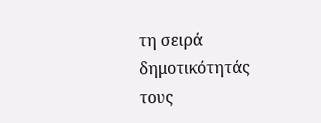τη σειρά δημοτικότητάς τους